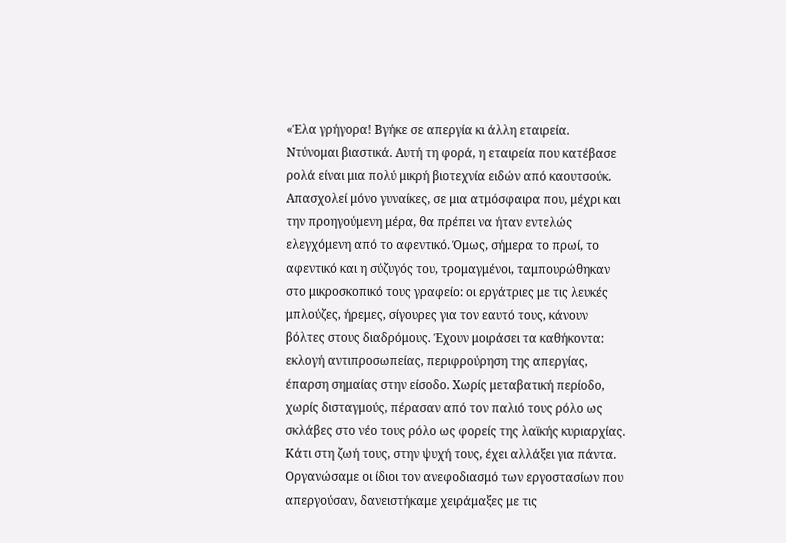«Έλα γρήγορα! Βγήκε σε απεργία κι άλλη εταιρεία.
Ντύνομαι βιαστικά. Αυτή τη φορά, η εταιρεία που κατέβασε ρολά είναι μια πολύ μικρή βιοτεχνία ειδών από καουτσούκ. Απασχολεί μόνο γυναίκες, σε μια ατμόσφαιρα που, μέχρι και την προηγούμενη μέρα, θα πρέπει να ήταν εντελώς ελεγχόμενη από το αφεντικό. Όμως, σήμερα το πρωί, το αφεντικό και η σύζυγός του, τρομαγμένοι, ταμπουρώθηκαν στο μικροσκοπικό τους γραφείο: οι εργάτριες με τις λευκές μπλούζες, ήρεμες, σίγουρες για τον εαυτό τους, κάνουν βόλτες στους διαδρόμους. Έχουν μοιράσει τα καθήκοντα: εκλογή αντιπροσωπείας, περιφρούρηση της απεργίας, έπαρση σημαίας στην είσοδο. Χωρίς μεταβατική περίοδο, χωρίς δισταγμούς, πέρασαν από τον παλιό τους ρόλο ως σκλάβες στο νέο τους ρόλο ως φορείς της λαϊκής κυριαρχίας. Κάτι στη ζωή τους, στην ψυχή τους, έχει αλλάξει για πάντα.
Οργανώσαμε οι ίδιοι τον ανεφοδιασμό των εργοστασίων που απεργούσαν, δανειστήκαμε χειράμαξες με τις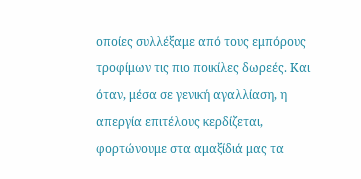οποίες συλλέξαμε από τους εμπόρους τροφίμων τις πιο ποικίλες δωρεές. Και όταν, μέσα σε γενική αγαλλίαση, η απεργία επιτέλους κερδίζεται, φορτώνουμε στα αμαξίδιά μας τα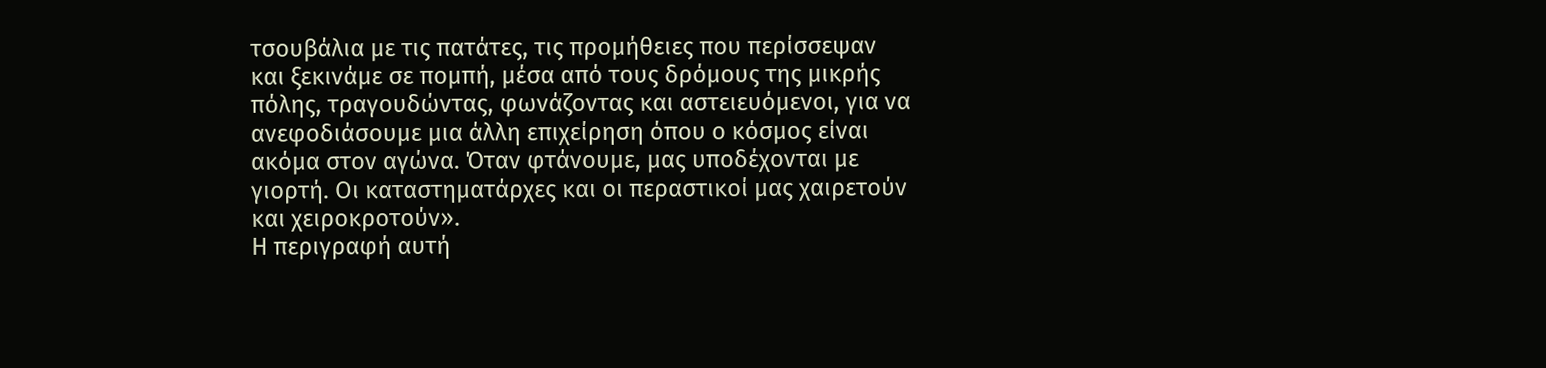τσουβάλια με τις πατάτες, τις προμήθειες που περίσσεψαν και ξεκινάμε σε πομπή, μέσα από τους δρόμους της μικρής πόλης, τραγουδώντας, φωνάζοντας και αστειευόμενοι, για να ανεφοδιάσουμε μια άλλη επιχείρηση όπου ο κόσμος είναι ακόμα στον αγώνα. Όταν φτάνουμε, μας υποδέχονται με γιορτή. Οι καταστηματάρχες και οι περαστικοί μας χαιρετούν και χειροκροτούν».
Η περιγραφή αυτή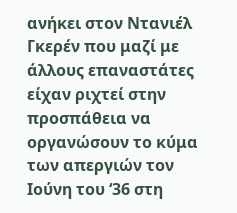ανήκει στον Ντανιέλ Γκερέν που μαζί με άλλους επαναστάτες είχαν ριχτεί στην προσπάθεια να οργανώσουν το κύμα των απεργιών τον Ιούνη του ‘36 στη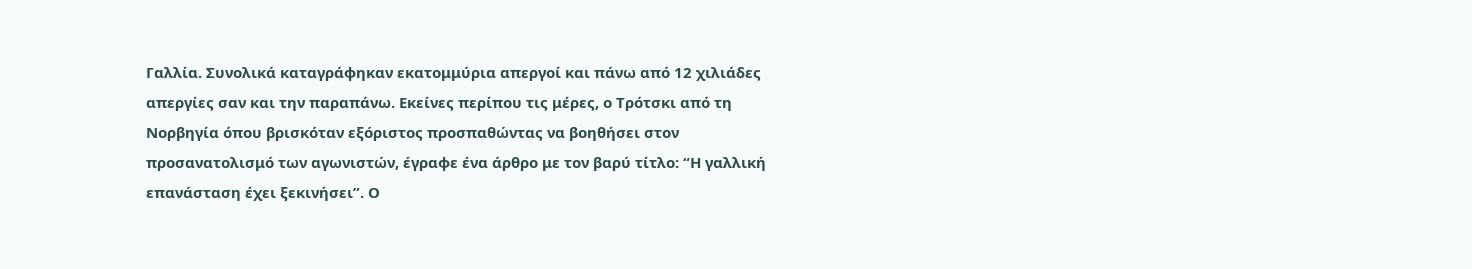Γαλλία. Συνολικά καταγράφηκαν εκατομμύρια απεργοί και πάνω από 12 χιλιάδες απεργίες σαν και την παραπάνω. Εκείνες περίπου τις μέρες, ο Τρότσκι από τη Νορβηγία όπου βρισκόταν εξόριστος προσπαθώντας να βοηθήσει στον προσανατολισμό των αγωνιστών, έγραφε ένα άρθρο με τον βαρύ τίτλο: “Η γαλλική επανάσταση έχει ξεκινήσει”. Ο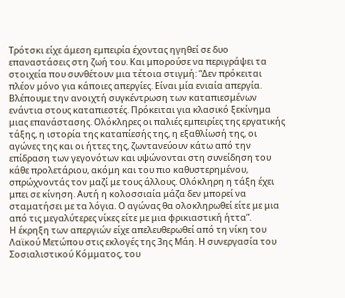Τρότσκι είχε άμεση εμπειρία έχοντας ηγηθεί σε δυο επαναστάσεις στη ζωή του. Και μπορούσε να περιγράψει τα στοιχεία που συνθέτουν μια τέτοια στιγμή: “Δεν πρόκειται πλέον μόνο για κάποιες απεργίες. Είναι μία ενιαία απεργία. Βλέπουμε την ανοιχτή συγκέντρωση των καταπιεσμένων ενάντια στους καταπιεστές. Πρόκειται για κλασικό ξεκίνημα μιας επανάστασης. Ολόκληρες οι παλιές εμπειρίες της εργατικής τάξης, η ιστορία της καταπίεσής της, η εξαθλίωσή της, οι αγώνες της και οι ήττες της, ζωντανεύουν κάτω από την επίδραση των γεγονότων και υψώνονται στη συνείδηση του κάθε προλετάριου, ακόμη και του πιο καθυστερημένου, σπρώχνοντάς τον μαζί με τους άλλους. Ολόκληρη η τάξη έχει μπει σε κίνηση. Αυτή η κολοσσιαία μάζα δεν μπορεί να σταματήσει με τα λόγια. Ο αγώνας θα ολοκληρωθεί είτε με μια από τις μεγαλύτερες νίκες είτε με μια φρικιαστική ήττα”.
Η έκρηξη των απεργιών είχε απελευθερωθεί από τη νίκη του Λαϊκού Μετώπου στις εκλογές της 3ης Μάη. Η συνεργασία του Σοσιαλιστικού Κόμματος, του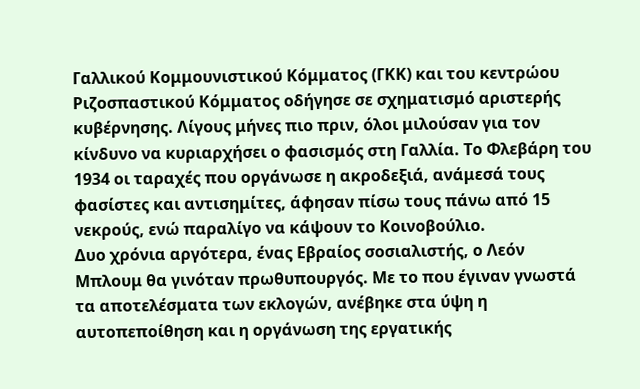Γαλλικού Κομμουνιστικού Κόμματος (ΓΚΚ) και του κεντρώου Ριζοσπαστικού Κόμματος οδήγησε σε σχηματισμό αριστερής κυβέρνησης. Λίγους μήνες πιο πριν, όλοι μιλούσαν για τον κίνδυνο να κυριαρχήσει ο φασισμός στη Γαλλία. Το Φλεβάρη του 1934 οι ταραχές που οργάνωσε η ακροδεξιά, ανάμεσά τους φασίστες και αντισημίτες, άφησαν πίσω τους πάνω από 15 νεκρούς, ενώ παραλίγο να κάψουν το Κοινοβούλιο.
Δυο χρόνια αργότερα, ένας Εβραίος σοσιαλιστής, ο Λεόν Μπλουμ θα γινόταν πρωθυπουργός. Με το που έγιναν γνωστά τα αποτελέσματα των εκλογών, ανέβηκε στα ύψη η αυτοπεποίθηση και η οργάνωση της εργατικής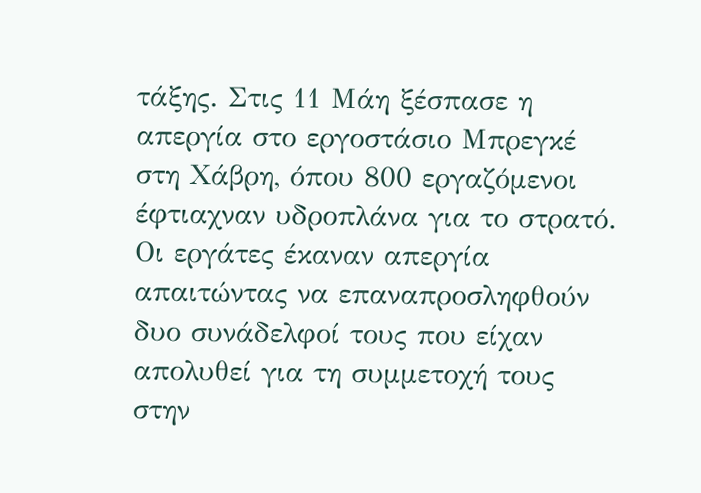τάξης. Στις 11 Μάη ξέσπασε η απεργία στο εργοστάσιο Μπρεγκέ στη Χάβρη, όπου 800 εργαζόμενοι έφτιαχναν υδροπλάνα για το στρατό. Οι εργάτες έκαναν απεργία απαιτώντας να επαναπροσληφθούν δυο συνάδελφοί τους που είχαν απολυθεί για τη συμμετοχή τους στην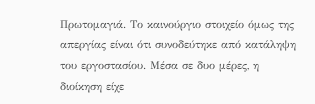Πρωτομαγιά. Το καινούργιο στοιχείο όμως της απεργίας είναι ότι συνοδεύτηκε από κατάληψη του εργοστασίου. Μέσα σε δυο μέρες, η διοίκηση είχε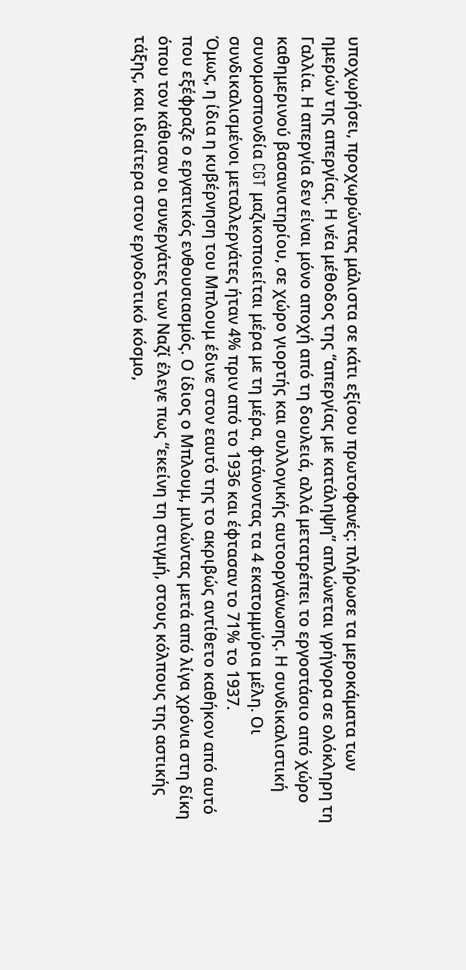υποχωρήσει, προχωρώντας μάλιστα σε κάτι εξίσου πρωτοφανές: πλήρωσε τα μεροκάματα των ημερών της απεργίας. Η νέα μέθοδος της “απεργίας με κατάληψη” απλώνεται γρήγορα σε ολόκληρη τη Γαλλία. Η απεργία δεν είναι μόνο αποχή από τη δουλειά, αλλά μετατρέπει το εργοστάσιο από χώρο καθημερινού βασανιστηρίου, σε χώρο γιορτής και συλλογικής αυτοοργάνωσης. Η συνδικαλιστική συνομοσπονδία CGT μαζικοποιείται μέρα με τη μέρα, φτάνοντας τα 4 εκατομμύρια μέλη. Οι συνδικαλισμένοι μεταλλεργάτες ήταν 4% πριν από το 1936 και έφτασαν το 71% το 1937.
Όμως, η ίδια η κυβέρνηση του Μπλουμ έδινε στον εαυτό της το ακριβώς αντίθετο καθήκον από αυτό που εξέφραζε ο εργατικός ενθουσιασμός. Ο ίδιος ο Μπλουμ, μιλώντας μετά από λίγα χρόνια στη δίκη όπου τον κάθισαν οι συνεργάτες των Ναζί έλεγε πως “εκείνη τη στιγμή, στους κόλπους της αστικής τάξης, και ιδιαίτερα στον εργοδοτικό κόσμο,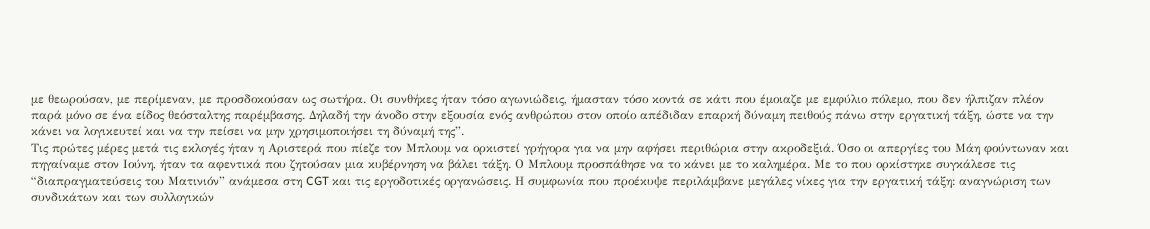με θεωρούσαν, με περίμεναν, με προσδοκούσαν ως σωτήρα. Οι συνθήκες ήταν τόσο αγωνιώδεις, ήμασταν τόσο κοντά σε κάτι που έμοιαζε με εμφύλιο πόλεμο, που δεν ήλπιζαν πλέον παρά μόνο σε ένα είδος θεόσταλτης παρέμβασης. Δηλαδή την άνοδο στην εξουσία ενός ανθρώπου στον οποίο απέδιδαν επαρκή δύναμη πειθούς πάνω στην εργατική τάξη, ώστε να την κάνει να λογικευτεί και να την πείσει να μην χρησιμοποιήσει τη δύναμή της”.
Τις πρώτες μέρες μετά τις εκλογές ήταν η Αριστερά που πίεζε τον Μπλουμ να ορκιστεί γρήγορα για να μην αφήσει περιθώρια στην ακροδεξιά. Όσο οι απεργίες του Μάη φούντωναν και πηγαίναμε στον Ιούνη, ήταν τα αφεντικά που ζητούσαν μια κυβέρνηση να βάλει τάξη. Ο Μπλουμ προσπάθησε να το κάνει με το καλημέρα. Με το που ορκίστηκε συγκάλεσε τις “διαπραγματεύσεις του Ματινιόν” ανάμεσα στη CGT και τις εργοδοτικές οργανώσεις. Η συμφωνία που προέκυψε περιλάμβανε μεγάλες νίκες για την εργατική τάξη: αναγνώριση των συνδικάτων και των συλλογικών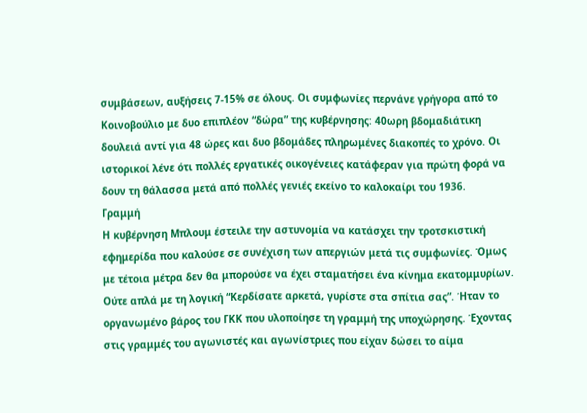συμβάσεων, αυξήσεις 7-15% σε όλους. Οι συμφωνίες περνάνε γρήγορα από το Κοινοβούλιο με δυο επιπλέον “δώρα” της κυβέρνησης: 40ωρη βδομαδιάτικη δουλειά αντί για 48 ώρες και δυο βδομάδες πληρωμένες διακοπές το χρόνο. Οι ιστορικοί λένε ότι πολλές εργατικές οικογένειες κατάφεραν για πρώτη φορά να δουν τη θάλασσα μετά από πολλές γενιές εκείνο το καλοκαίρι του 1936.
Γραμμή
Η κυβέρνηση Μπλουμ έστειλε την αστυνομία να κατάσχει την τροτσκιστική εφημερίδα που καλούσε σε συνέχιση των απεργιών μετά τις συμφωνίες. Όμως με τέτοια μέτρα δεν θα μπορούσε να έχει σταματήσει ένα κίνημα εκατομμυρίων. Ούτε απλά με τη λογική “Κερδίσατε αρκετά, γυρίστε στα σπίτια σας”. Ήταν το οργανωμένο βάρος του ΓΚΚ που υλοποίησε τη γραμμή της υποχώρησης. Έχοντας στις γραμμές του αγωνιστές και αγωνίστριες που είχαν δώσει το αίμα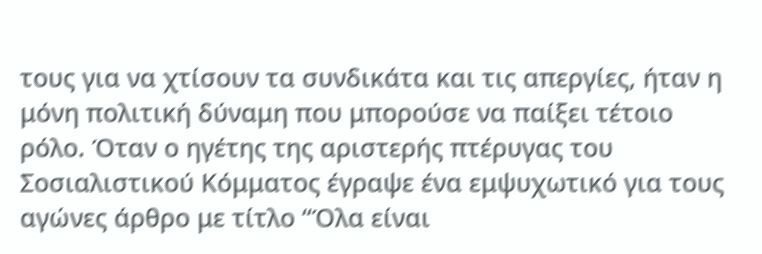τους για να χτίσουν τα συνδικάτα και τις απεργίες, ήταν η μόνη πολιτική δύναμη που μπορούσε να παίξει τέτοιο ρόλο. Όταν ο ηγέτης της αριστερής πτέρυγας του Σοσιαλιστικού Κόμματος έγραψε ένα εμψυχωτικό για τους αγώνες άρθρο με τίτλο “Όλα είναι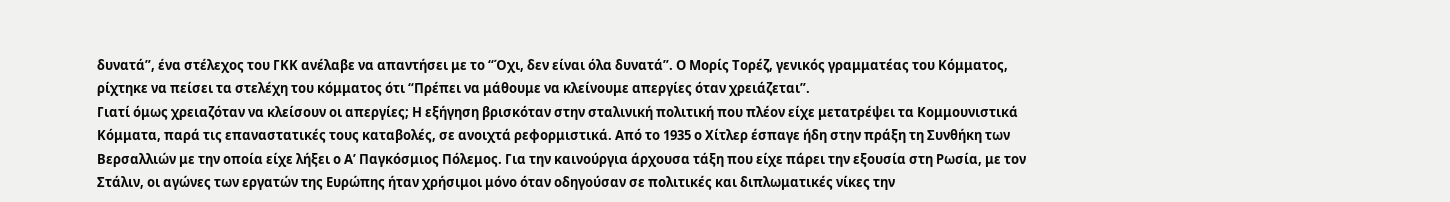δυνατά”, ένα στέλεχος του ΓKK ανέλαβε να απαντήσει με το “Όχι, δεν είναι όλα δυνατά”. Ο Μορίς Τορέζ, γενικός γραμματέας του Κόμματος, ρίχτηκε να πείσει τα στελέχη του κόμματος ότι “Πρέπει να μάθουμε να κλείνουμε απεργίες όταν χρειάζεται”.
Γιατί όμως χρειαζόταν να κλείσουν οι απεργίες; Η εξήγηση βρισκόταν στην σταλινική πολιτική που πλέον είχε μετατρέψει τα Κομμουνιστικά Κόμματα, παρά τις επαναστατικές τους καταβολές, σε ανοιχτά ρεφορμιστικά. Από το 1935 ο Χίτλερ έσπαγε ήδη στην πράξη τη Συνθήκη των Βερσαλλιών με την οποία είχε λήξει ο Α’ Παγκόσμιος Πόλεμος. Για την καινούργια άρχουσα τάξη που είχε πάρει την εξουσία στη Ρωσία, με τον Στάλιν, οι αγώνες των εργατών της Ευρώπης ήταν χρήσιμοι μόνο όταν οδηγούσαν σε πολιτικές και διπλωματικές νίκες την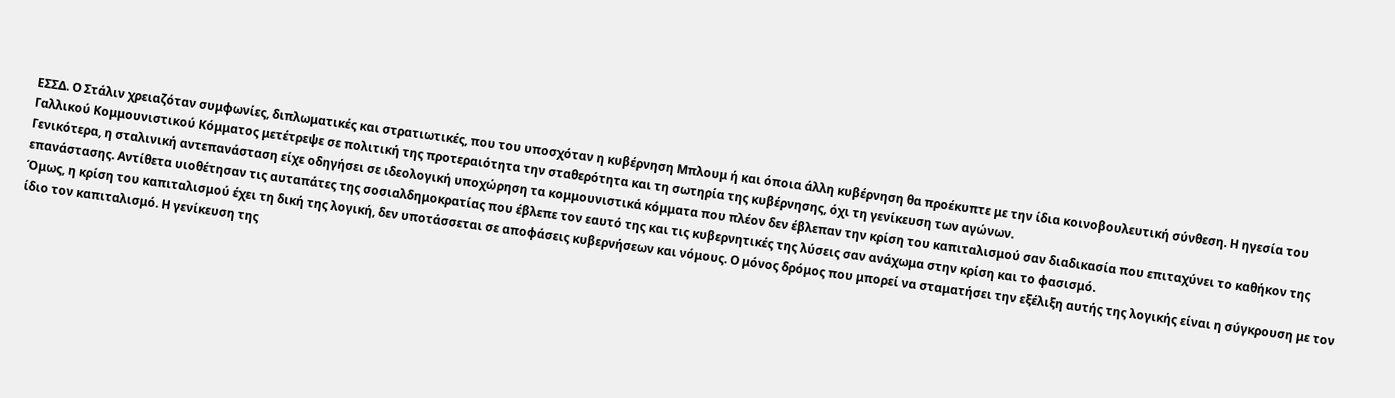ΕΣΣΔ. Ο Στάλιν χρειαζόταν συμφωνίες, διπλωματικές και στρατιωτικές, που του υποσχόταν η κυβέρνηση Μπλουμ ή και όποια άλλη κυβέρνηση θα προέκυπτε με την ίδια κοινοβουλευτική σύνθεση. Η ηγεσία του Γαλλικού Κομμουνιστικού Κόμματος μετέτρεψε σε πολιτική της προτεραιότητα την σταθερότητα και τη σωτηρία της κυβέρνησης, όχι τη γενίκευση των αγώνων.
Γενικότερα, η σταλινική αντεπανάσταση είχε οδηγήσει σε ιδεολογική υποχώρηση τα κομμουνιστικά κόμματα που πλέον δεν έβλεπαν την κρίση του καπιταλισμού σαν διαδικασία που επιταχύνει το καθήκον της επανάστασης. Αντίθετα υιοθέτησαν τις αυταπάτες της σοσιαλδημοκρατίας που έβλεπε τον εαυτό της και τις κυβερνητικές της λύσεις σαν ανάχωμα στην κρίση και το φασισμό.
Όμως, η κρίση του καπιταλισμού έχει τη δική της λογική, δεν υποτάσσεται σε αποφάσεις κυβερνήσεων και νόμους. Ο μόνος δρόμος που μπορεί να σταματήσει την εξέλιξη αυτής της λογικής είναι η σύγκρουση με τον ίδιο τον καπιταλισμό. Η γενίκευση της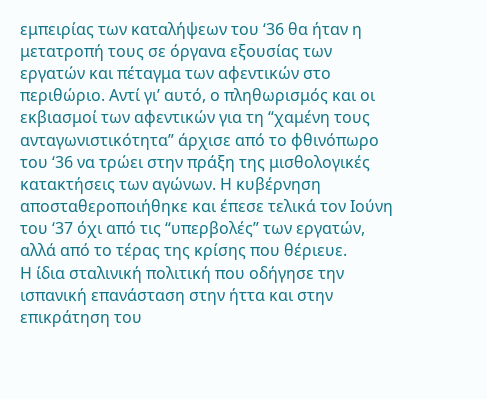εμπειρίας των καταλήψεων του ‘36 θα ήταν η μετατροπή τους σε όργανα εξουσίας των εργατών και πέταγμα των αφεντικών στο περιθώριο. Αντί γι’ αυτό, ο πληθωρισμός και οι εκβιασμοί των αφεντικών για τη “χαμένη τους ανταγωνιστικότητα” άρχισε από το φθινόπωρο του ‘36 να τρώει στην πράξη της μισθολογικές κατακτήσεις των αγώνων. Η κυβέρνηση αποσταθεροποιήθηκε και έπεσε τελικά τον Ιούνη του ‘37 όχι από τις “υπερβολές” των εργατών, αλλά από το τέρας της κρίσης που θέριευε.
Η ίδια σταλινική πολιτική που οδήγησε την ισπανική επανάσταση στην ήττα και στην επικράτηση του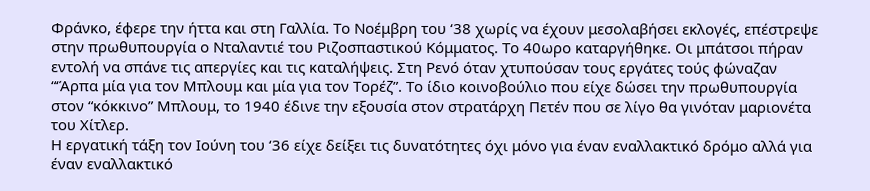Φράνκο, έφερε την ήττα και στη Γαλλία. Το Νοέμβρη του ‘38 χωρίς να έχουν μεσολαβήσει εκλογές, επέστρεψε στην πρωθυπουργία ο Νταλαντιέ του Ριζοσπαστικού Κόμματος. Το 40ωρο καταργήθηκε. Οι μπάτσοι πήραν εντολή να σπάνε τις απεργίες και τις καταλήψεις. Στη Ρενό όταν χτυπούσαν τους εργάτες τούς φώναζαν “‘Άρπα μία για τον Μπλουμ και μία για τον Τορέζ”. Το ίδιο κοινοβούλιο που είχε δώσει την πρωθυπουργία στον “κόκκινο” Μπλουμ, το 1940 έδινε την εξουσία στον στρατάρχη Πετέν που σε λίγο θα γινόταν μαριονέτα του Χίτλερ.
Η εργατική τάξη τον Ιούνη του ‘36 είχε δείξει τις δυνατότητες όχι μόνο για έναν εναλλακτικό δρόμο αλλά για έναν εναλλακτικό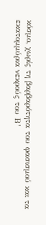κόσμο, χωρίς τη βαρβαρότητα του φασισμού και τα εκατομμύρια νεκρούς του Β’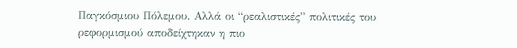Παγκόσμιου Πόλεμου. Αλλά οι “ρεαλιστικές” πολιτικές του ρεφορμισμού αποδείχτηκαν η πιο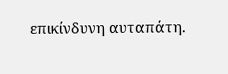επικίνδυνη αυταπάτη.